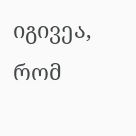იგივეა, რომ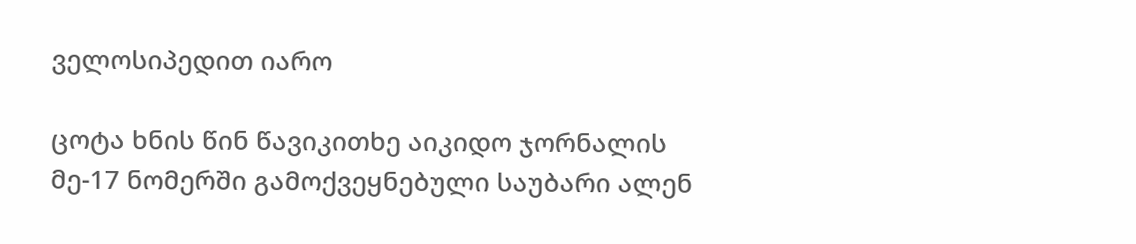ველოსიპედით იარო

ცოტა ხნის წინ წავიკითხე აიკიდო ჯორნალის მე-17 ნომერში გამოქვეყნებული საუბარი ალენ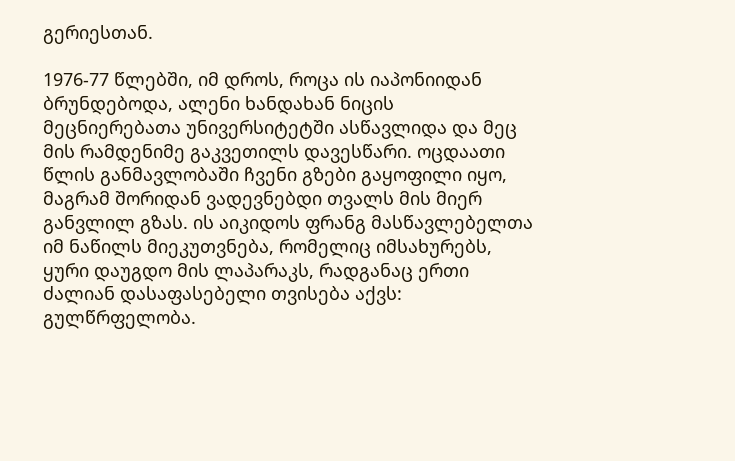გერიესთან.

1976-77 წლებში, იმ დროს, როცა ის იაპონიიდან ბრუნდებოდა, ალენი ხანდახან ნიცის მეცნიერებათა უნივერსიტეტში ასწავლიდა და მეც მის რამდენიმე გაკვეთილს დავესწარი. ოცდაათი წლის განმავლობაში ჩვენი გზები გაყოფილი იყო, მაგრამ შორიდან ვადევნებდი თვალს მის მიერ განვლილ გზას. ის აიკიდოს ფრანგ მასწავლებელთა იმ ნაწილს მიეკუთვნება, რომელიც იმსახურებს, ყური დაუგდო მის ლაპარაკს, რადგანაც ერთი ძალიან დასაფასებელი თვისება აქვს: გულწრფელობა.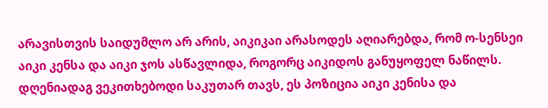არავისთვის საიდუმლო არ არის, აიკიკაი არასოდეს აღიარებდა, რომ ო-სენსეი აიკი კენსა და აიკი ჯოს ასწავლიდა, როგორც აიკიდოს განუყოფელ ნაწილს. დღენიადაგ ვეკითხებოდი საკუთარ თავს, ეს პოზიცია აიკი კენისა და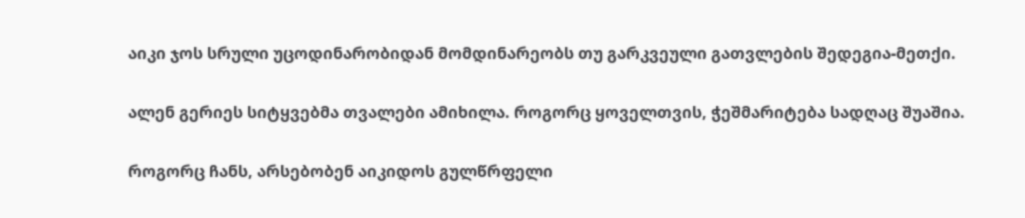აიკი ჯოს სრული უცოდინარობიდან მომდინარეობს თუ გარკვეული გათვლების შედეგია-მეთქი.

ალენ გერიეს სიტყვებმა თვალები ამიხილა. როგორც ყოველთვის, ჭეშმარიტება სადღაც შუაშია.

როგორც ჩანს, არსებობენ აიკიდოს გულწრფელი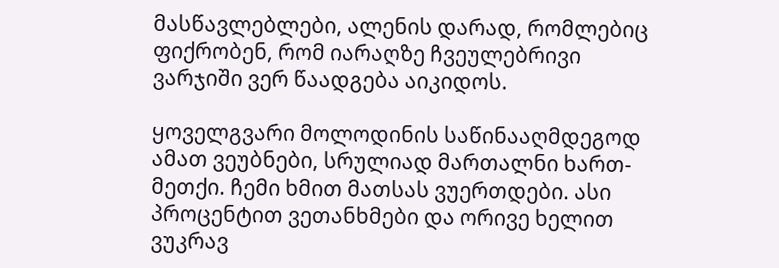მასწავლებლები, ალენის დარად, რომლებიც ფიქრობენ, რომ იარაღზე ჩვეულებრივი ვარჯიში ვერ წაადგება აიკიდოს.

ყოველგვარი მოლოდინის საწინააღმდეგოდ ამათ ვეუბნები, სრულიად მართალნი ხართ-მეთქი. ჩემი ხმით მათსას ვუერთდები. ასი პროცენტით ვეთანხმები და ორივე ხელით ვუკრავ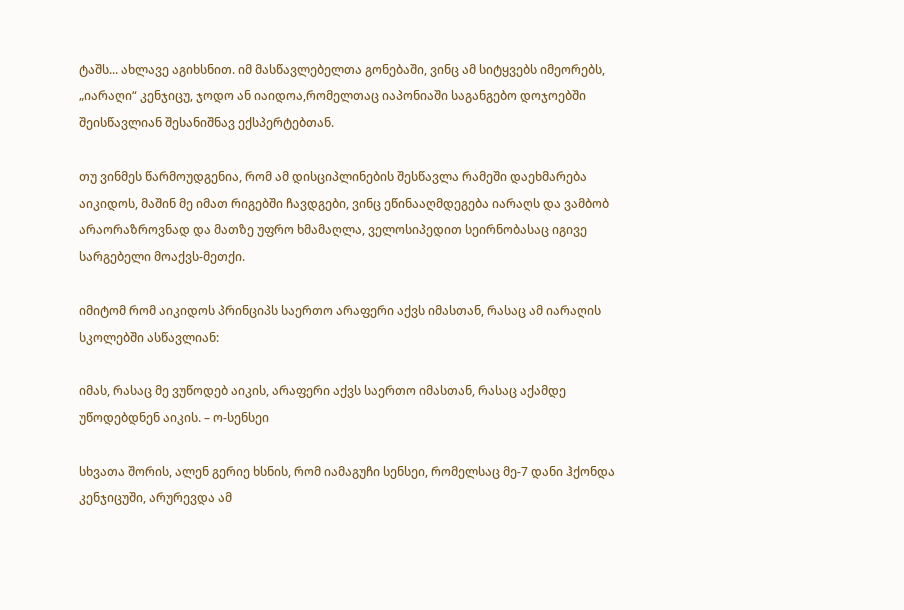ტაშს... ახლავე აგიხსნით. იმ მასწავლებელთა გონებაში, ვინც ამ სიტყვებს იმეორებს, „იარაღი“ კენჯიცუ, ჯოდო ან იაიდოა,რომელთაც იაპონიაში საგანგებო დოჯოებში შეისწავლიან შესანიშნავ ექსპერტებთან.

თუ ვინმეს წარმოუდგენია, რომ ამ დისციპლინების შესწავლა რამეში დაეხმარება აიკიდოს, მაშინ მე იმათ რიგებში ჩავდგები, ვინც ეწინააღმდეგება იარაღს და ვამბობ არაორაზროვნად და მათზე უფრო ხმამაღლა, ველოსიპედით სეირნობასაც იგივე სარგებელი მოაქვს-მეთქი.

იმიტომ რომ აიკიდოს პრინციპს საერთო არაფერი აქვს იმასთან, რასაც ამ იარაღის სკოლებში ასწავლიან:

იმას, რასაც მე ვუწოდებ აიკის, არაფერი აქვს საერთო იმასთან, რასაც აქამდე უწოდებდნენ აიკის. – ო-სენსეი

სხვათა შორის, ალენ გერიე ხსნის, რომ იამაგუჩი სენსეი, რომელსაც მე-7 დანი ჰქონდა კენჯიცუში, არურევდა ამ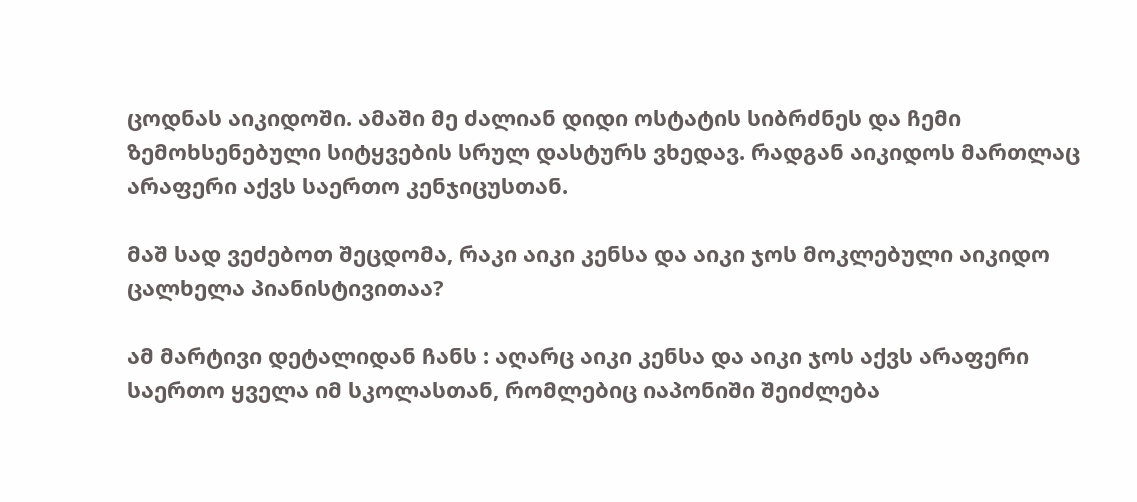ცოდნას აიკიდოში. ამაში მე ძალიან დიდი ოსტატის სიბრძნეს და ჩემი ზემოხსენებული სიტყვების სრულ დასტურს ვხედავ. რადგან აიკიდოს მართლაც არაფერი აქვს საერთო კენჯიცუსთან.

მაშ სად ვეძებოთ შეცდომა, რაკი აიკი კენსა და აიკი ჯოს მოკლებული აიკიდო ცალხელა პიანისტივითაა?

ამ მარტივი დეტალიდან ჩანს : აღარც აიკი კენსა და აიკი ჯოს აქვს არაფერი საერთო ყველა იმ სკოლასთან, რომლებიც იაპონიში შეიძლება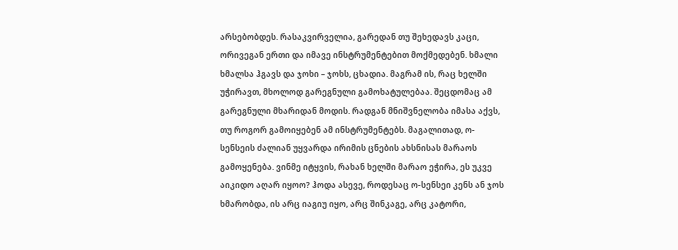არსებობდეს. რასაკვირველია, გარედან თუ შეხედავს კაცი, ორივეგან ერთი და იმავე ინსტრუმენტებით მოქმედებენ. ხმალი ხმალსა ჰგავს და ჯოხი – ჯოხს, ცხადია. მაგრამ ის, რაც ხელში უჭირავთ, მხოლოდ გარეგნული გამოხატულებაა. შეცდომაც ამ გარეგნული მხარიდან მოდის. რადგან მნიშვნელობა იმასა აქვს, თუ როგორ გამოიყებენ ამ ინსტრუმენტებს. მაგალითად, ო-სენსეის ძალიან უყვარდა ირიმის ცნების ახსნისას მარაოს გამოყენება. ვინმე იტყვის, რახან ხელში მარაო ეჭირა, ეს უკვე აიკიდო აღარ იყოო? ჰოდა ასევე, როდესაც ო-სენსეი კენს ან ჯოს ხმარობდა, ის არც იაგიუ იყო, არც შინკაგე, არც კატორი,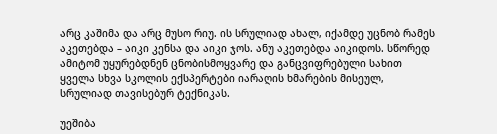არც კაშიმა და არც მუსო რიუ. ის სრულიად ახალ, იქამდე უცნობ რამეს აკეთებდა – აიკი კენსა და აიკი ჯოს. ანუ აკეთებდა აიკიდოს. სწორედ ამიტომ უყურებდნენ ცნობისმოყვარე და განცვიფრებული სახით ყველა სხვა სკოლის ექსპერტები იარაღის ხმარების მისეულ, სრულიად თავისებურ ტექნიკას.

უეშიბა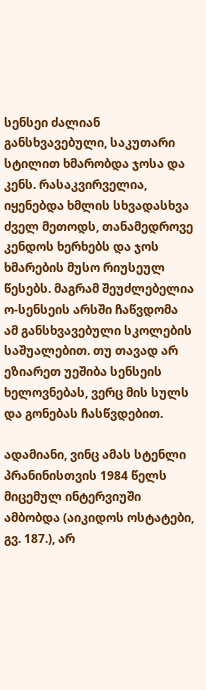სენსეი ძალიან განსხვავებული, საკუთარი სტილით ხმარობდა ჯოსა და კენს. რასაკვირველია, იყენებდა ხმლის სხვადასხვა ძველ მეთოდს, თანამედროვე კენდოს ხერხებს და ჯოს ხმარების მუსო რიუსეულ წესებს. მაგრამ შეუძლებელია ო-სენსეის არსში ჩაწვდომა ამ განსხვავებული სკოლების საშუალებით. თუ თავად არ ეზიარეთ უეშიბა სენსეის ხელოვნებას, ვერც მის სულს და გონებას ჩასწვდებით.

ადამიანი, ვინც ამას სტენლი პრანინისთვის 1984 წელს მიცემულ ინტერვიუში ამბობდა (აიკიდოს ოსტატები, გვ. 187.), არ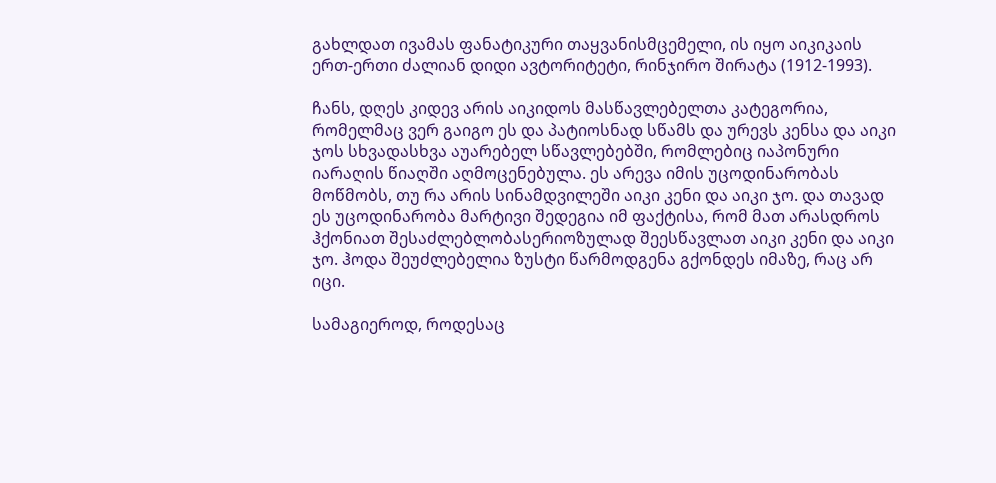გახლდათ ივამას ფანატიკური თაყვანისმცემელი, ის იყო აიკიკაის ერთ-ერთი ძალიან დიდი ავტორიტეტი, რინჯირო შირატა (1912-1993).

ჩანს, დღეს კიდევ არის აიკიდოს მასწავლებელთა კატეგორია, რომელმაც ვერ გაიგო ეს და პატიოსნად სწამს და ურევს კენსა და აიკი ჯოს სხვადასხვა აუარებელ სწავლებებში, რომლებიც იაპონური იარაღის წიაღში აღმოცენებულა. ეს არევა იმის უცოდინარობას მოწმობს, თუ რა არის სინამდვილეში აიკი კენი და აიკი ჯო. და თავად ეს უცოდინარობა მარტივი შედეგია იმ ფაქტისა, რომ მათ არასდროს ჰქონიათ შესაძლებლობასერიოზულად შეესწავლათ აიკი კენი და აიკი ჯო. ჰოდა შეუძლებელია ზუსტი წარმოდგენა გქონდეს იმაზე, რაც არ იცი.

სამაგიეროდ, როდესაც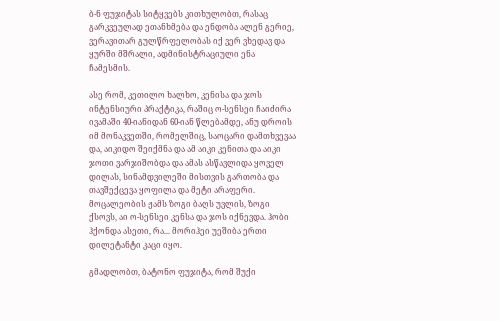ბ-ნ ფუჯიტას სიტყვებს კითხულობთ, რასაც გარკვეულად ეთანხმება და ენდობა ალენ გერიე, ვერავითარ გულწრფელობას იქ ვერ ვხედავ და ყურში მშრალი, ადმინისტრაციული ენა ჩამესმის.

ასე რომ, კეთილო ხალხო, კენისა და ჯოს ინტენსიური პრაქტიკა, რაშიც ო-სენსეი ჩაიძირა ივამაში 40-იანიდან 60-იან წლებამდე, ანუ დროის იმ მონაკვეთში, რომელშიც, საოცარი დამთხვევაა და, აიკიდო შეიქმნა და ამ აიკი კენითა და აიკი ჯოთი ვარჯიშობდა და ამას ასწავლიდა ყოველ დილას, სინამდვილეში მისთვის გართობა და თავშექცევა ყოფილა და მეტი არაფერი. მოცალეობის ჟამს ზოგი ბაღს უვლის, ზოგი ქსოვს, აი ო-სენსეი კენსა და ჯოს იქნევდა. ჰობი ჰქონდა ასეთი, რა... მორიჰეი უეშიბა ერთი დილეტანტი კაცი იყო.

გმადლობთ, ბატონო ფუჯიტა, რომ შუქი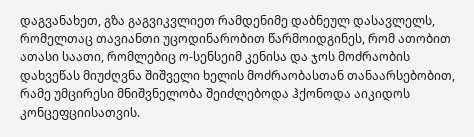დაგვანახეთ, გზა გაგვიკვლიეთ რამდენიმე დაბნეულ დასავლელს, რომელთაც თავიანთი უცოდინარობით წარმოიდგინეს, რომ ათობით ათასი საათი, რომლებიც ო-სენსეიმ კენისა და ჯოს მოძრაობის დახვეწას მიუძღვნა შიშველი ხელის მოძრაობასთან თანაარსებობით, რამე უმცირესი მნიშვნელობა შეიძლებოდა ჰქონოდა აიკიდოს კონცეფციისათვის.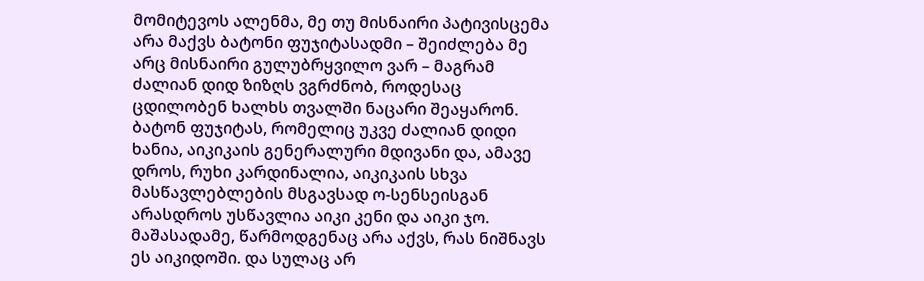მომიტევოს ალენმა, მე თუ მისნაირი პატივისცემა არა მაქვს ბატონი ფუჯიტასადმი – შეიძლება მე არც მისნაირი გულუბრყვილო ვარ – მაგრამ ძალიან დიდ ზიზღს ვგრძნობ, როდესაც ცდილობენ ხალხს თვალში ნაცარი შეაყარონ. ბატონ ფუჯიტას, რომელიც უკვე ძალიან დიდი ხანია, აიკიკაის გენერალური მდივანი და, ამავე დროს, რუხი კარდინალია, აიკიკაის სხვა მასწავლებლების მსგავსად ო-სენსეისგან არასდროს უსწავლია აიკი კენი და აიკი ჯო. მაშასადამე, წარმოდგენაც არა აქვს, რას ნიშნავს ეს აიკიდოში. და სულაც არ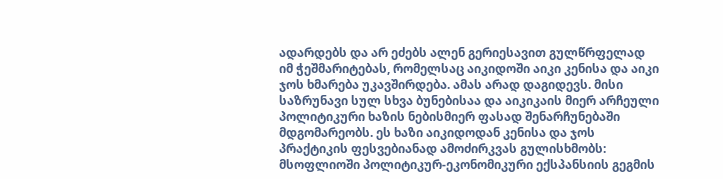ადარდებს და არ ეძებს ალენ გერიესავით გულწრფელად იმ ჭეშმარიტებას, რომელსაც აიკიდოში აიკი კენისა და აიკი ჯოს ხმარება უკავშირდება. ამას არად დაგიდევს. მისი საზრუნავი სულ სხვა ბუნებისაა და აიკიკაის მიერ არჩეული პოლიტიკური ხაზის ნებისმიერ ფასად შენარჩუნებაში მდგომარეობს. ეს ხაზი აიკიდოდან კენისა და ჯოს პრაქტიკის ფესვებიანად ამოძირკვას გულისხმობს: მსოფლიოში პოლიტიკურ-ეკონომიკური ექსპანსიის გეგმის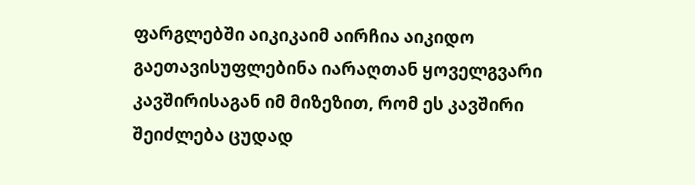ფარგლებში აიკიკაიმ აირჩია აიკიდო გაეთავისუფლებინა იარაღთან ყოველგვარი კავშირისაგან იმ მიზეზით, რომ ეს კავშირი შეიძლება ცუდად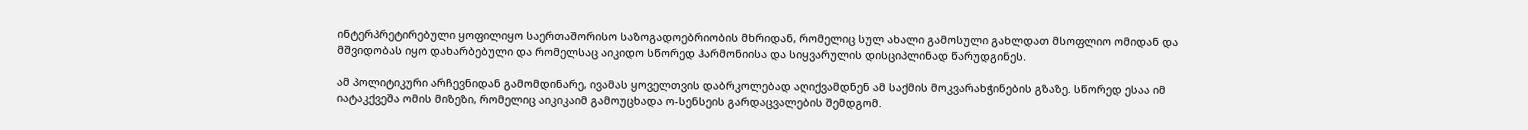ინტერპრეტირებული ყოფილიყო საერთაშორისო საზოგადოებრიობის მხრიდან, რომელიც სულ ახალი გამოსული გახლდათ მსოფლიო ომიდან და მშვიდობას იყო დახარბებული და რომელსაც აიკიდო სწორედ ჰარმონიისა და სიყვარულის დისციპლინად წარუდგინეს.

ამ პოლიტიკური არჩევნიდან გამომდინარე, ივამას ყოველთვის დაბრკოლებად აღიქვამდნენ ამ საქმის მოკვარახჭინების გზაზე. სწორედ ესაა იმ იატაკქვეშა ომის მიზეზი, რომელიც აიკიკაიმ გამოუცხადა ო-სენსეის გარდაცვალების შემდგომ.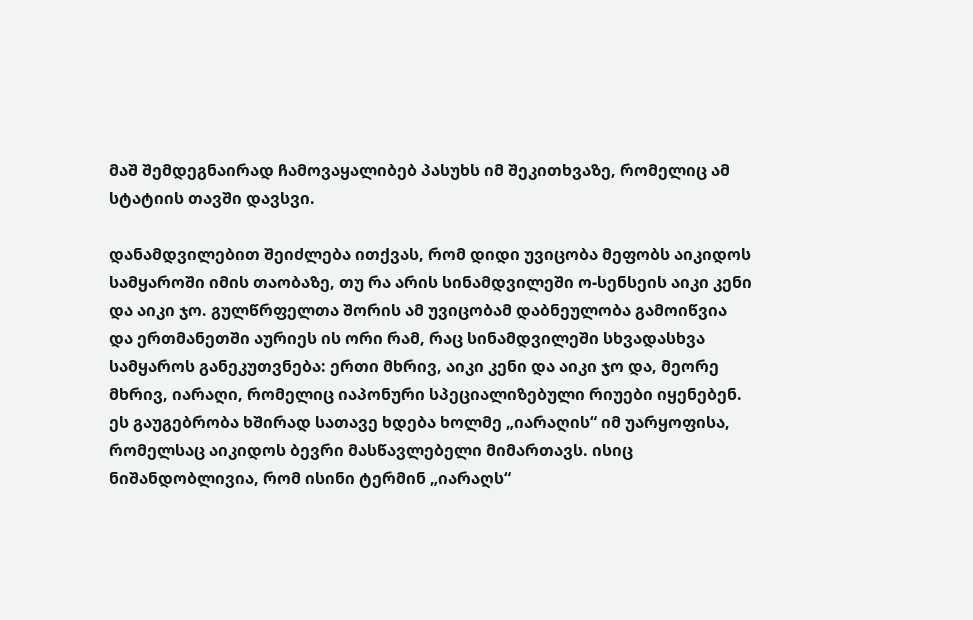მაშ შემდეგნაირად ჩამოვაყალიბებ პასუხს იმ შეკითხვაზე, რომელიც ამ სტატიის თავში დავსვი.

დანამდვილებით შეიძლება ითქვას, რომ დიდი უვიცობა მეფობს აიკიდოს სამყაროში იმის თაობაზე, თუ რა არის სინამდვილეში ო-სენსეის აიკი კენი და აიკი ჯო. გულწრფელთა შორის ამ უვიცობამ დაბნეულობა გამოიწვია და ერთმანეთში აურიეს ის ორი რამ, რაც სინამდვილეში სხვადასხვა სამყაროს განეკუთვნება: ერთი მხრივ, აიკი კენი და აიკი ჯო და, მეორე მხრივ, იარაღი, რომელიც იაპონური სპეციალიზებული რიუები იყენებენ. ეს გაუგებრობა ხშირად სათავე ხდება ხოლმე „იარაღის“ იმ უარყოფისა, რომელსაც აიკიდოს ბევრი მასწავლებელი მიმართავს. ისიც ნიშანდობლივია, რომ ისინი ტერმინ „იარაღს“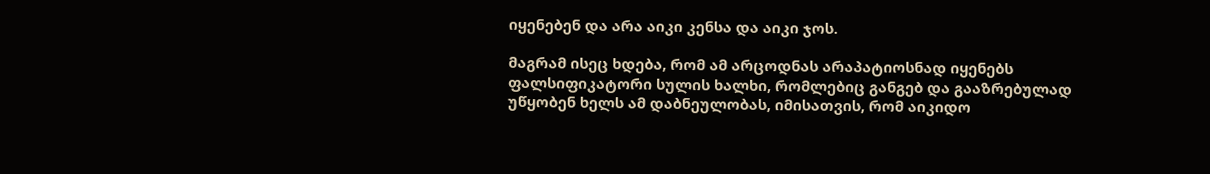იყენებენ და არა აიკი კენსა და აიკი ჯოს.

მაგრამ ისეც ხდება, რომ ამ არცოდნას არაპატიოსნად იყენებს ფალსიფიკატორი სულის ხალხი, რომლებიც განგებ და გააზრებულად უწყობენ ხელს ამ დაბნეულობას, იმისათვის, რომ აიკიდო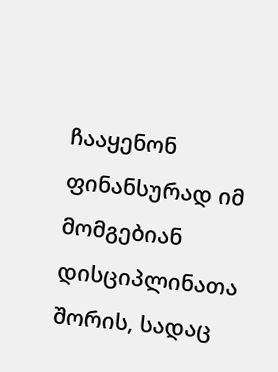ჩააყენონ ფინანსურად იმ მომგებიან დისციპლინათა შორის, სადაც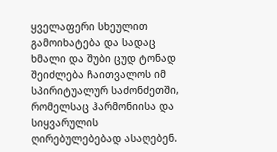ყველაფერი სხეულით გამოიხატება და სადაც ხმალი და შუბი ცუდ ტონად შეიძლება ჩაითვალოს იმ სპირიტუალურ საძონძეთში, რომელსაც ჰარმონიისა და სიყვარულის ღირებულებებად ასაღებენ.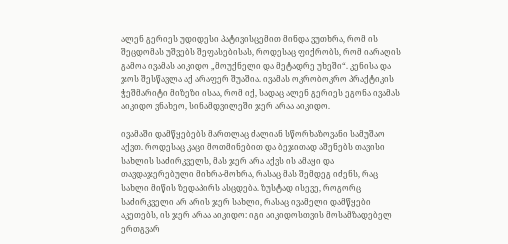ალენ გერიეს უდიდესი პატივისცემით მინდა ვუთხრა, რომ ის შეცდომას უშვებს შეფასებისას, როდესაც ფიქრობს, რომ იარაღის გამოა ივამას აიკიდო „მოუქნელი და მეტადრე უხეში“. კენისა და ჯოს შესწავლა აქ არაფერ შუაშია. ივამას ოკრობოკრო პრაქტიკის ჭეშმარიტი მიზეზი ისაა, რომ იქ, სადაც ალენ გერიეს ეგონა ივამას აიკიდო ვნახეო, სინამდვილეში ჯერ არაა აიკიდო.

ივამაში დამწყებებს მართლაც ძალიან სწორხაზოვანი სამუშაო აქვთ. როდესაც კაცი მოთმინებით და ბეჯითად აშენებს თავისი სახლის საძირკველს, მას ჯერ არა აქვს ის ამაყი და თავდაჯერებული მიხრა-მოხრა, რასაც მას შემდეგ იძენს, რაც სახლი მიწის ზედაპირს ასცდება. ზუსტად ისევე, როგორც საძირკველი არ არის ჯერ სახლი, რასაც ივამელი დამწყები აკეთებს, ის ჯერ არაა აიკიდო: იგი აიკიდოსთვის მოსამზადებელ ერთგვარ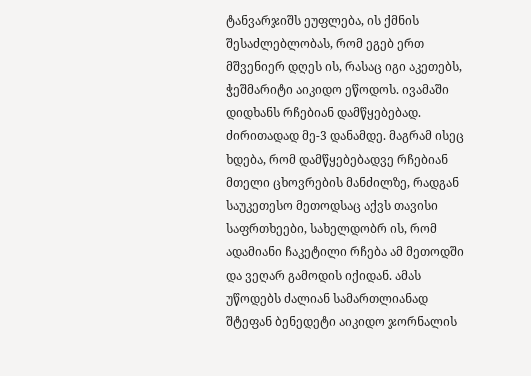ტანვარჯიშს ეუფლება, ის ქმნის შესაძლებლობას, რომ ეგებ ერთ მშვენიერ დღეს ის, რასაც იგი აკეთებს, ჭეშმარიტი აიკიდო ეწოდოს. ივამაში დიდხანს რჩებიან დამწყებებად. ძირითადად მე-3 დანამდე. მაგრამ ისეც ხდება, რომ დამწყებებადვე რჩებიან მთელი ცხოვრების მანძილზე, რადგან საუკეთესო მეთოდსაც აქვს თავისი საფრთხეები, სახელდობრ ის, რომ ადამიანი ჩაკეტილი რჩება ამ მეთოდში და ვეღარ გამოდის იქიდან. ამას უწოდებს ძალიან სამართლიანად შტეფან ბენედეტი აიკიდო ჯორნალის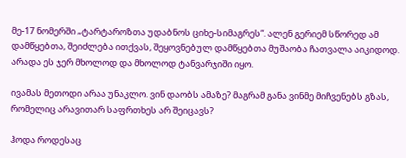მე-17 ნომერში „ტარტაროზთა უდაბნოს ციხე-სიმაგრეს“. ალენ გერიემ სწორედ ამ დამწყებთა, შეიძლება ითქვას, შეყოვნებულ დამწყებთა მუშაობა ჩათვალა აიკიდოდ. არადა ეს ჯერ მხოლოდ და მხოლოდ ტანვარჯიში იყო.

ივამას მეთოდი არაა უნაკლო. ვინ დაობს ამაზე? მაგრამ განა ვინმე მიჩვენებს გზას, რომელიც არავითარ საფრთხეს არ შეიცავს?

ჰოდა როდესაც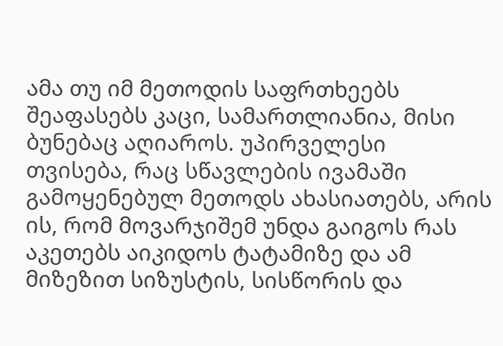ამა თუ იმ მეთოდის საფრთხეებს შეაფასებს კაცი, სამართლიანია, მისი ბუნებაც აღიაროს. უპირველესი თვისება, რაც სწავლების ივამაში გამოყენებულ მეთოდს ახასიათებს, არის ის, რომ მოვარჯიშემ უნდა გაიგოს რას აკეთებს აიკიდოს ტატამიზე და ამ მიზეზით სიზუსტის, სისწორის და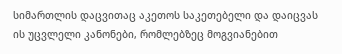სიმართლის დაცვითაც აკეთოს საკეთებელი და დაიცვას ის უცვლელი კანონები, რომლებზეც მოგვიანებით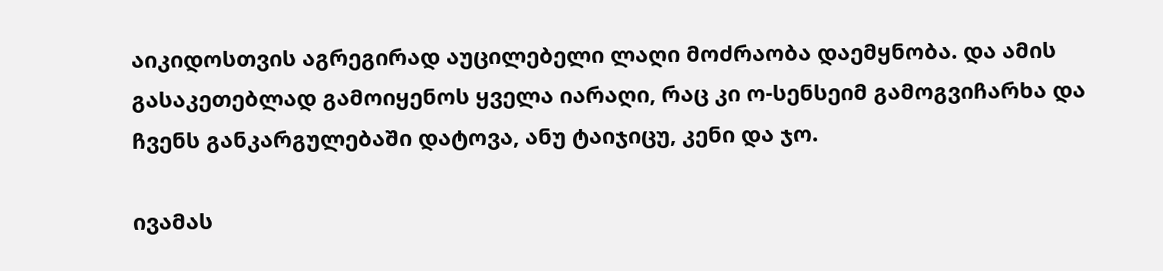აიკიდოსთვის აგრეგირად აუცილებელი ლაღი მოძრაობა დაემყნობა. და ამის გასაკეთებლად გამოიყენოს ყველა იარაღი, რაც კი ო-სენსეიმ გამოგვიჩარხა და ჩვენს განკარგულებაში დატოვა, ანუ ტაიჯიცუ, კენი და ჯო.

ივამას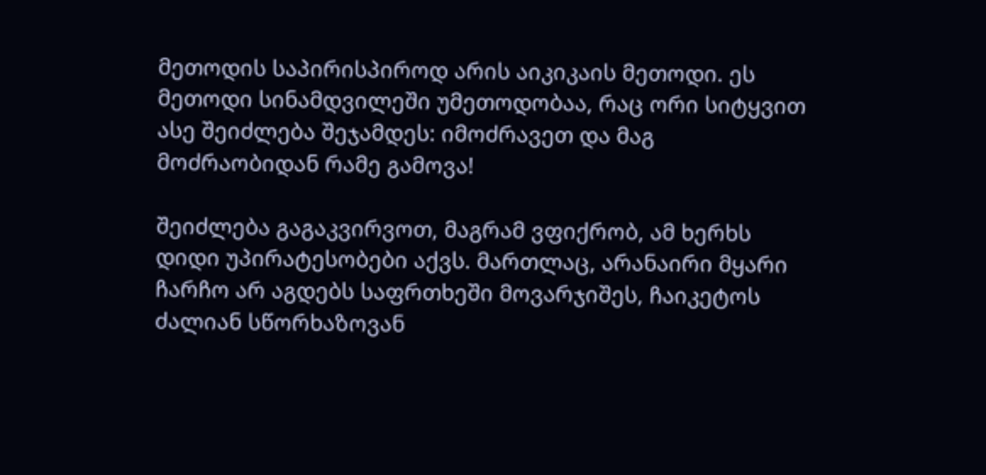მეთოდის საპირისპიროდ არის აიკიკაის მეთოდი. ეს მეთოდი სინამდვილეში უმეთოდობაა, რაც ორი სიტყვით ასე შეიძლება შეჯამდეს: იმოძრავეთ და მაგ მოძრაობიდან რამე გამოვა!

შეიძლება გაგაკვირვოთ, მაგრამ ვფიქრობ, ამ ხერხს დიდი უპირატესობები აქვს. მართლაც, არანაირი მყარი ჩარჩო არ აგდებს საფრთხეში მოვარჯიშეს, ჩაიკეტოს ძალიან სწორხაზოვან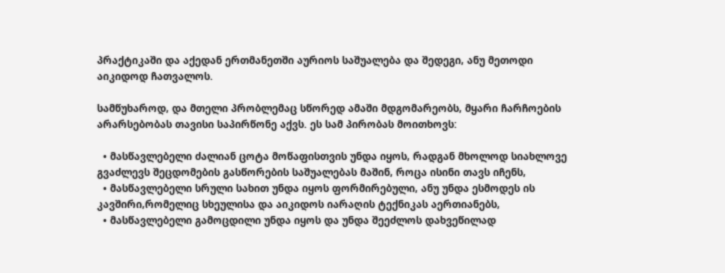პრაქტიკაში და აქედან ერთმანეთში აურიოს საშუალება და შედეგი, ანუ მეთოდი აიკიდოდ ჩათვალოს.

სამწუხაროდ, და მთელი პრობლემაც სწორედ ამაში მდგომარეობს, მყარი ჩარჩოების არარსებობას თავისი საპირწონე აქვს. ეს სამ პირობას მოითხოვს:

  • მასწავლებელი ძალიან ცოტა მოწაფისთვის უნდა იყოს, რადგან მხოლოდ სიახლოვე გვაძლევს შეცდომების გასწორების საშუალებას მაშინ, როცა ისინი თავს იჩენს,
  • მასწავლებელი სრული სახით უნდა იყოს ფორმირებული, ანუ უნდა ესმოდეს ის კავშირი,რომელიც სხეულისა და აიკიდოს იარაღის ტექნიკას აერთიანებს,
  • მასწავლებელი გამოცდილი უნდა იყოს და უნდა შეეძლოს დახვეწილად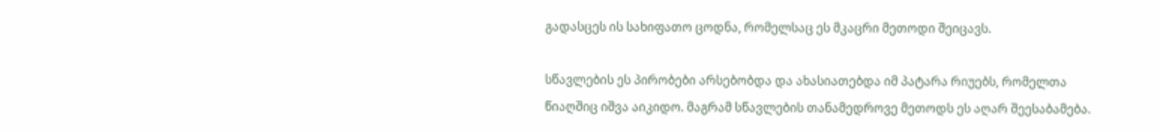გადასცეს ის სახიფათო ცოდნა, რომელსაც ეს მკაცრი მეთოდი შეიცავს.

სწავლების ეს პირობები არსებობდა და ახასიათებდა იმ პატარა რიუებს, რომელთა წიაღშიც იშვა აიკიდო. მაგრამ სწავლების თანამედროვე მეთოდს ეს აღარ შეესაბამება.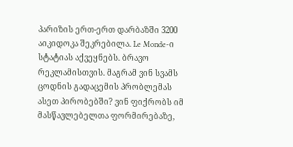პარიზის ერთ-ერთ დარბაზში 3200 აიკიდოკა შეკრებილა. Le Monde-ი სტატიას აქვეყნებს. ბრავო რეკლამისთვის. მაგრამ ვინ სვამს ცოდნის გადაცემის პრობლემას ასეთ პირობებში? ვინ ფიქრობს იმ მასწავლებელთა ფორმირებაზე,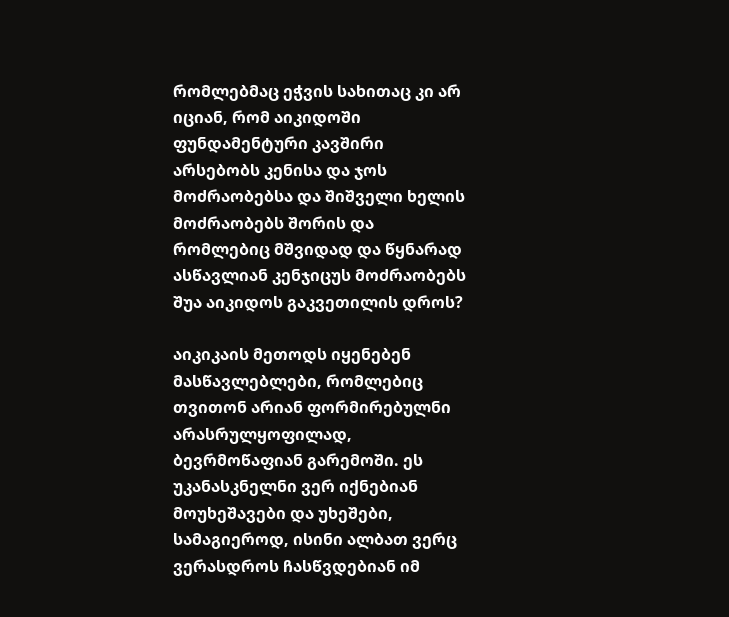რომლებმაც ეჭვის სახითაც კი არ იციან, რომ აიკიდოში ფუნდამენტური კავშირი არსებობს კენისა და ჯოს მოძრაობებსა და შიშველი ხელის მოძრაობებს შორის და რომლებიც მშვიდად და წყნარად ასწავლიან კენჯიცუს მოძრაობებს შუა აიკიდოს გაკვეთილის დროს?

აიკიკაის მეთოდს იყენებენ მასწავლებლები, რომლებიც თვითონ არიან ფორმირებულნი არასრულყოფილად, ბევრმოწაფიან გარემოში. ეს უკანასკნელნი ვერ იქნებიან მოუხეშავები და უხეშები, სამაგიეროდ, ისინი ალბათ ვერც ვერასდროს ჩასწვდებიან იმ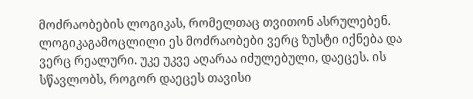მოძრაობების ლოგიკას, რომელთაც თვითონ ასრულებენ. ლოგიკაგამოცლილი ეს მოძრაობები ვერც ზუსტი იქნება და ვერც რეალური. უკე უკვე აღარაა იძულებული, დაეცეს. ის სწავლობს, როგორ დაეცეს თავისი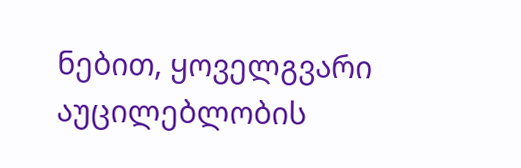ნებით, ყოველგვარი აუცილებლობის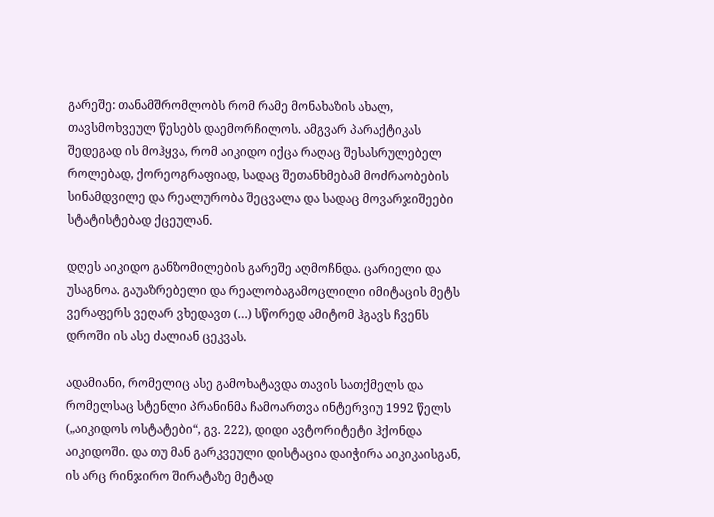გარეშე: თანამშრომლობს რომ რამე მონახაზის ახალ, თავსმოხვეულ წესებს დაემორჩილოს. ამგვარ პარაქტიკას შედეგად ის მოჰყვა, რომ აიკიდო იქცა რაღაც შესასრულებელ როლებად, ქორეოგრაფიად, სადაც შეთანხმებამ მოძრაობების სინამდვილე და რეალურობა შეცვალა და სადაც მოვარჯიშეები სტატისტებად ქცეულან.

დღეს აიკიდო განზომილების გარეშე აღმოჩნდა. ცარიელი და უსაგნოა. გაუაზრებელი და რეალობაგამოცლილი იმიტაცის მეტს ვერაფერს ვეღარ ვხედავთ (…) სწორედ ამიტომ ჰგავს ჩვენს დროში ის ასე ძალიან ცეკვას.

ადამიანი, რომელიც ასე გამოხატავდა თავის სათქმელს და რომელსაც სტენლი პრანინმა ჩამოართვა ინტერვიუ 1992 წელს („აიკიდოს ოსტატები“, გვ. 222), დიდი ავტორიტეტი ჰქონდა აიკიდოში. და თუ მან გარკვეული დისტაცია დაიჭირა აიკიკაისგან, ის არც რინჯირო შირატაზე მეტად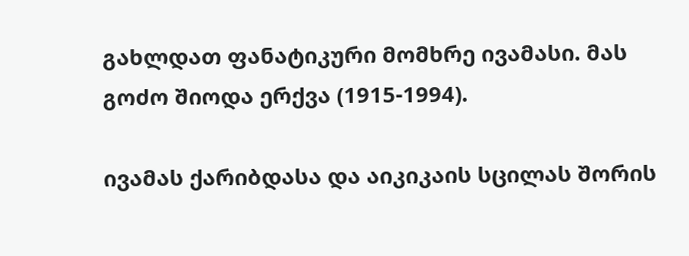გახლდათ ფანატიკური მომხრე ივამასი. მას გოძო შიოდა ერქვა (1915-1994).

ივამას ქარიბდასა და აიკიკაის სცილას შორის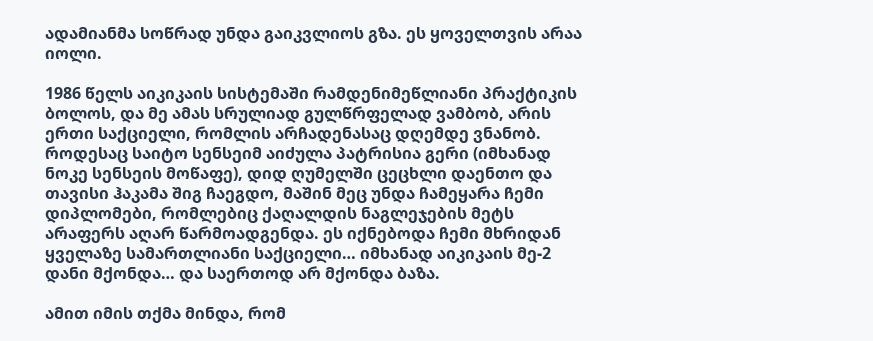ადამიანმა სოწრად უნდა გაიკვლიოს გზა. ეს ყოველთვის არაა იოლი.

1986 წელს აიკიკაის სისტემაში რამდენიმეწლიანი პრაქტიკის ბოლოს, და მე ამას სრულიად გულწრფელად ვამბობ, არის ერთი საქციელი, რომლის არჩადენასაც დღემდე ვნანობ. როდესაც საიტო სენსეიმ აიძულა პატრისია გერი (იმხანად ნოკე სენსეის მოწაფე), დიდ ღუმელში ცეცხლი დაენთო და თავისი ჰაკამა შიგ ჩაეგდო, მაშინ მეც უნდა ჩამეყარა ჩემი დიპლომები, რომლებიც ქაღალდის ნაგლეჯების მეტს არაფერს აღარ წარმოადგენდა. ეს იქნებოდა ჩემი მხრიდან ყველაზე სამართლიანი საქციელი… იმხანად აიკიკაის მე-2 დანი მქონდა… და საერთოდ არ მქონდა ბაზა.

ამით იმის თქმა მინდა, რომ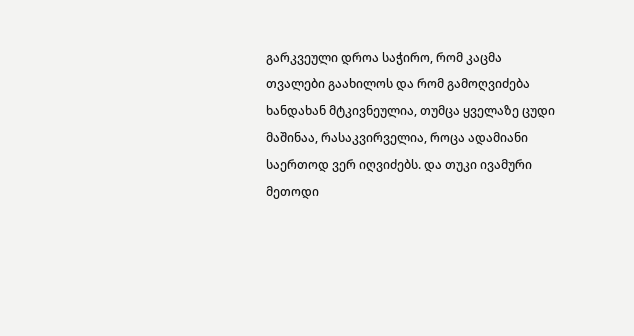გარკვეული დროა საჭირო, რომ კაცმა თვალები გაახილოს და რომ გამოღვიძება ხანდახან მტკივნეულია, თუმცა ყველაზე ცუდი მაშინაა, რასაკვირველია, როცა ადამიანი საერთოდ ვერ იღვიძებს. და თუკი ივამური მეთოდი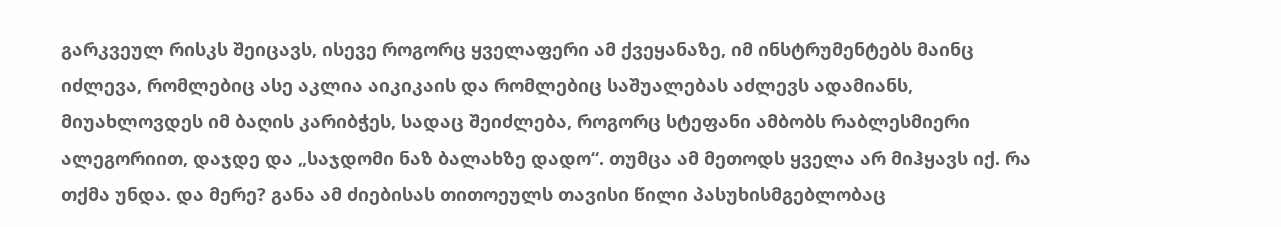გარკვეულ რისკს შეიცავს, ისევე როგორც ყველაფერი ამ ქვეყანაზე, იმ ინსტრუმენტებს მაინც იძლევა, რომლებიც ასე აკლია აიკიკაის და რომლებიც საშუალებას აძლევს ადამიანს, მიუახლოვდეს იმ ბაღის კარიბჭეს, სადაც შეიძლება, როგორც სტეფანი ამბობს რაბლესმიერი ალეგორიით, დაჯდე და „საჯდომი ნაზ ბალახზე დადო“. თუმცა ამ მეთოდს ყველა არ მიჰყავს იქ. რა თქმა უნდა. და მერე? განა ამ ძიებისას თითოეულს თავისი წილი პასუხისმგებლობაც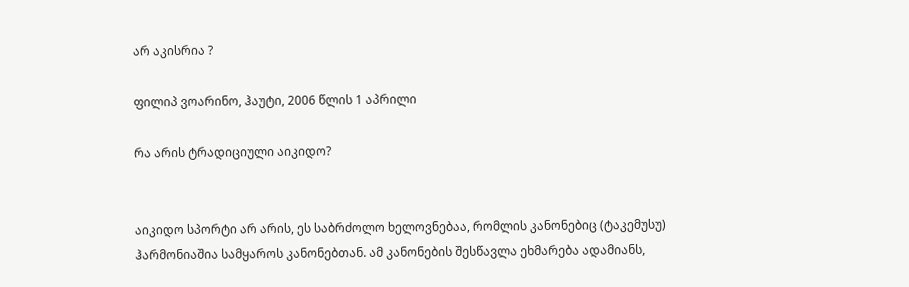არ აკისრია ?

ფილიპ ვოარინო, ჰაუტი, 2006 წლის 1 აპრილი

რა არის ტრადიციული აიკიდო?


აიკიდო სპორტი არ არის, ეს საბრძოლო ხელოვნებაა, რომლის კანონებიც (ტაკემუსუ) ჰარმონიაშია სამყაროს კანონებთან. ამ კანონების შესწავლა ეხმარება ადამიანს,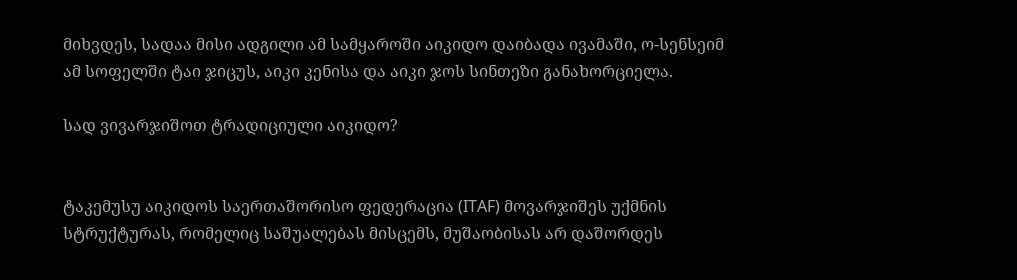მიხვდეს, სადაა მისი ადგილი ამ სამყაროში აიკიდო დაიბადა ივამაში, ო-სენსეიმ ამ სოფელში ტაი ჯიცუს, აიკი კენისა და აიკი ჯოს სინთეზი განახორციელა.

სად ვივარჯიშოთ ტრადიციული აიკიდო?


ტაკემუსუ აიკიდოს საერთაშორისო ფედერაცია (ITAF) მოვარჯიშეს უქმნის სტრუქტურას, რომელიც საშუალებას მისცემს, მუშაობისას არ დაშორდეს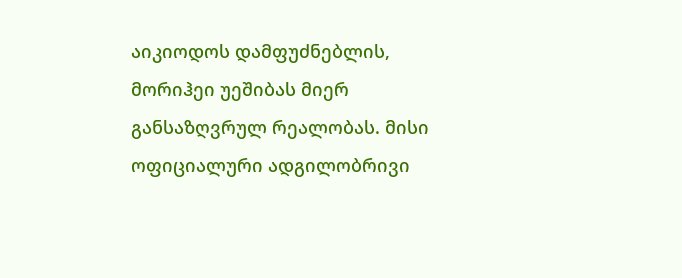აიკიოდოს დამფუძნებლის, მორიჰეი უეშიბას მიერ განსაზღვრულ რეალობას. მისი ოფიციალური ადგილობრივი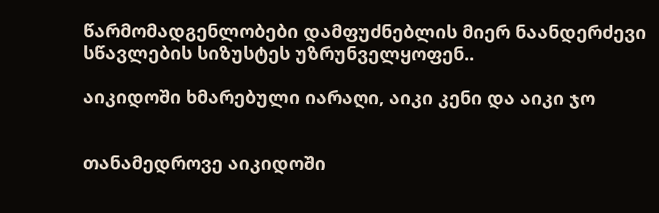წარმომადგენლობები დამფუძნებლის მიერ ნაანდერძევი სწავლების სიზუსტეს უზრუნველყოფენ..

აიკიდოში ხმარებული იარაღი, აიკი კენი და აიკი ჯო


თანამედროვე აიკიდოში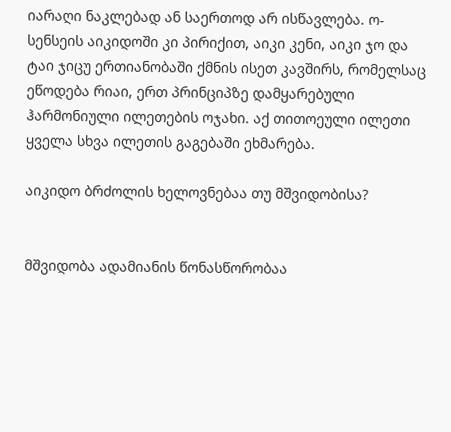იარაღი ნაკლებად ან საერთოდ არ ისწავლება. ო-სენსეის აიკიდოში კი პირიქით, აიკი კენი, აიკი ჯო და ტაი ჯიცუ ერთიანობაში ქმნის ისეთ კავშირს, რომელსაც ეწოდება რიაი, ერთ პრინციპზე დამყარებული ჰარმონიული ილეთების ოჯახი. აქ თითოეული ილეთი ყველა სხვა ილეთის გაგებაში ეხმარება.

აიკიდო ბრძოლის ხელოვნებაა თუ მშვიდობისა?


მშვიდობა ადამიანის წონასწორობაა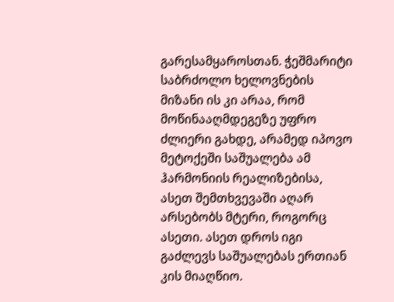გარესამყაროსთან. ჭეშმარიტი საბრძოლო ხელოვნების მიზანი ის კი არაა, რომ მოწინააღმდეგეზე უფრო ძლიერი გახდე, არამედ იპოვო მეტოქეში საშუალება ამ ჰარმონიის რეალიზებისა, ასეთ შემთხვევაში აღარ არსებობს მტერი, როგორც ასეთი. ასეთ დროს იგი გაძლევს საშუალებას ერთიან კის მიაღწიო.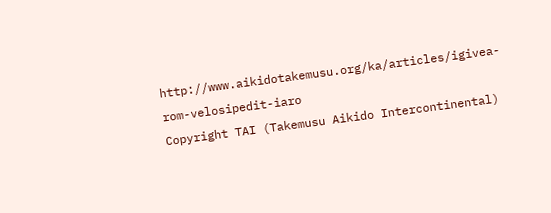http://www.aikidotakemusu.org/ka/articles/igivea-rom-velosipedit-iaro
Copyright TAI (Takemusu Aikido Intercontinental)